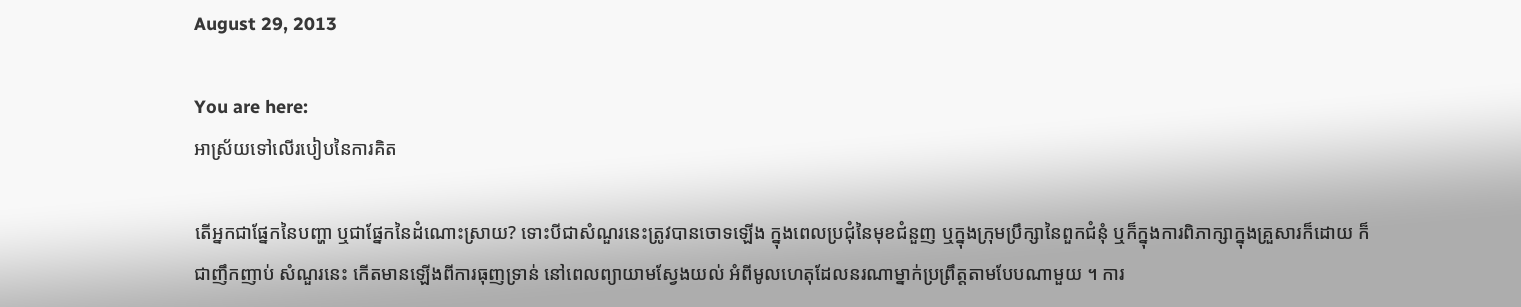August 29, 2013

You are here:
អាស្រ័យទៅលើរបៀបនៃការគិត

តើអ្នកជាផ្នែកនៃបញ្ហា ឬជាផ្នែកនៃដំណោះស្រាយ? ទោះបីជាសំណួរនេះត្រូវបានចោទឡើង ក្នុងពេលប្រជុំនៃមុខជំនួញ ឬក្នុងក្រុមប្រឹក្សានៃពួកជំនុំ ឬក៏ក្នុងការពិភាក្សាក្នុងគ្រួសារក៏ដោយ ក៏ជាញឹកញាប់ សំណួរនេះ កើតមានឡើងពីការធុញទ្រាន់ នៅពេលព្យាយាមស្វែងយល់ អំពីមូលហេតុដែលនរណាម្នាក់ប្រព្រឹត្តតាមបែបណាមួយ ។ ការ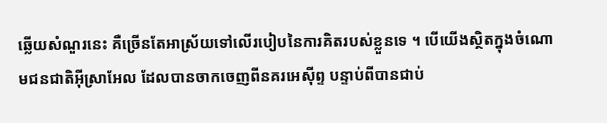ឆ្លើយសំណួរនេះ គឺច្រើនតែអាស្រ័យទៅលើរបៀបនៃការគិតរបស់ខ្លួនទេ ។ បើយើងស្ថិតក្នុងចំណោមជនជាតិអ៊ីស្រាអែល ដែលបានចាកចេញពីនគរអេស៊ីព្ទ បន្ទាប់ពីបានជាប់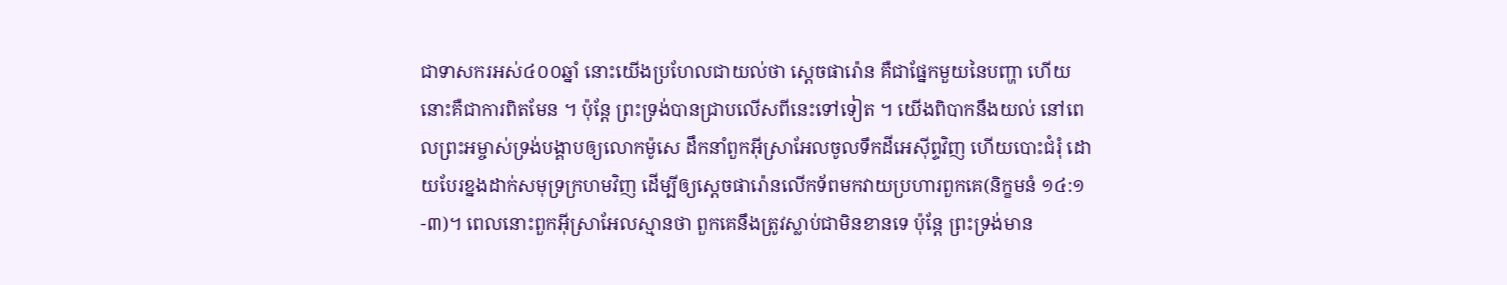ជាទាសករអស់៤០០ឆ្នាំ នោះយើងប្រហែលជាយល់ថា ស្តេចផារ៉ោន គឺជាផ្នែកមួយនៃបញ្ហា ហើយនោះគឺជាការពិតមែន ។ ប៉ុន្តែ ព្រះទ្រង់បានជ្រាបលើសពីនេះទៅទៀត ។ យើងពិបាកនឹងយល់ នៅពេលព្រះអម្ចាស់ទ្រង់បង្គាបឲ្យលោកម៉ូសេ ដឹកនាំពួកអ៊ីស្រាអែលចូលទឹកដីអេស៊ីព្ទវិញ ហើយបោះជំរុំ ដោយបែរខ្នងដាក់សមុទ្រក្រហមវិញ ដើម្បីឲ្យស្តេចផារ៉ោនលើកទ័ពមកវាយប្រហារពួកគេ(និក្ខមនំ ១៤:១-៣)។ ពេលនោះពួកអ៊ីស្រាអែលស្មានថា ពួកគេនឹងត្រូវស្លាប់ជាមិនខានទេ ប៉ុន្តែ ព្រះទ្រង់មាន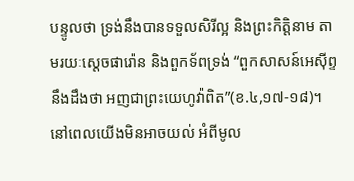បន្ទូលថា ទ្រង់នឹងបានទទួលសិរីល្អ និងព្រះកិត្តិនាម តាមរយៈស្តេចផារ៉ោន និងពួកទ័ពទ្រង់ “ពួកសាសន៍អេស៊ីព្ទនឹងដឹងថា អញជាព្រះយេហូវ៉ាពិត”(ខ.៤,១៧-១៨)។ នៅពេលយើងមិនអាចយល់ អំពីមូល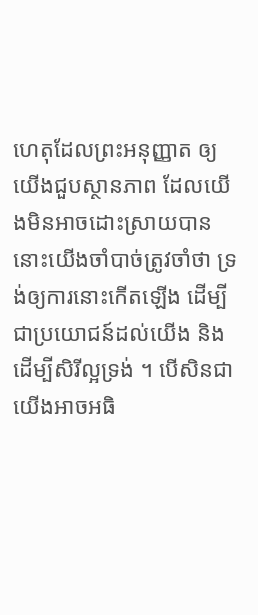ហេតុដែលព្រះអនុញ្ញាត ឲ្យយើងជួបស្ថានភាព ដែលយើងមិនអាចដោះស្រាយបាន នោះយើងចាំបាច់ត្រូវចាំថា ទ្រង់ឲ្យការនោះកើតឡើង ដើម្បីជាប្រយោជន៍ដល់យើង និងដើម្បីសិរីល្អទ្រង់ ។ បើសិនជាយើងអាចអធិ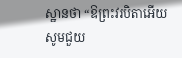ស្ឋានថា “ឱព្រះវរបិតាអើយ សូមជួយ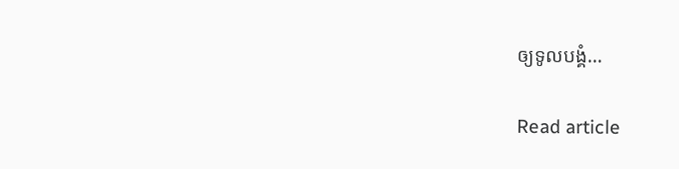ឲ្យទូលបង្គំ…

Read article